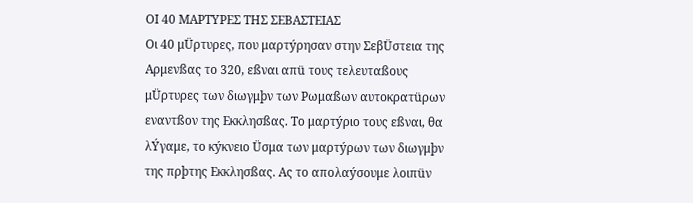ΟΙ 40 ΜΑΡΤΥΡΕΣ ΤΗΣ ΣΕΒΑΣΤΕΙΑΣ
Οι 40 μÜρτυρες, που μαρτýρησαν στην ΣεβÜστεια της Αρμενßας το 320, εßναι απü τους τελευταßους μÜρτυρες των διωγμþν των Ρωμαßων αυτοκρατüρων εναντßον της Εκκλησßας. Το μαρτýριο τους εßναι, θα λÝγαμε, το κýκνειο Üσμα των μαρτýρων των διωγμþν της πρþτης Εκκλησßας. Ας το απολαýσουμε λοιπüν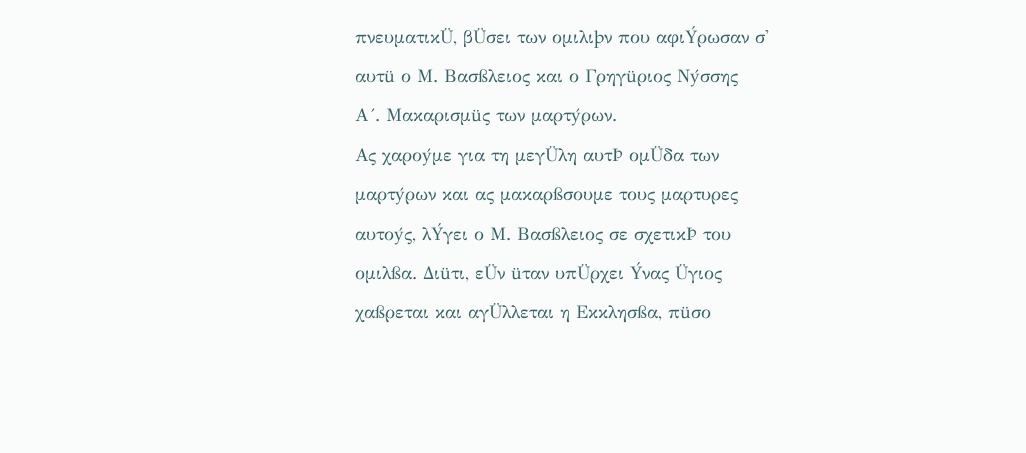πνευματικÜ, βÜσει των ομιλιþν που αφιÝρωσαν σ' αυτü ο Μ. Βασßλειος και ο Γρηγüριος Νýσσης
Α´. Μακαρισμüς των μαρτýρων.
Ας χαροýμε για τη μεγÜλη αυτÞ ομÜδα των μαρτýρων και ας μακαρßσουμε τους μαρτυρες αυτοýς, λÝγει ο Μ. Βασßλειος σε σχετικÞ του ομιλßα. Διüτι, εÜν üταν υπÜρχει Ýνας Üγιος χαßρεται και αγÜλλεται η Εκκλησßα, πüσο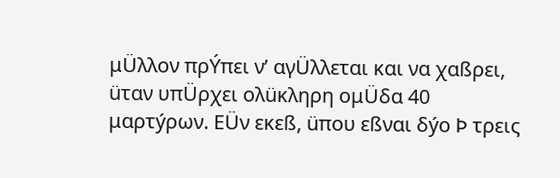μÜλλον πρÝπει ν’ αγÜλλεται και να χαßρει, üταν υπÜρχει ολüκληρη ομÜδα 40 μαρτýρων. ΕÜν εκεß, üπου εßναι δýο Þ τρεις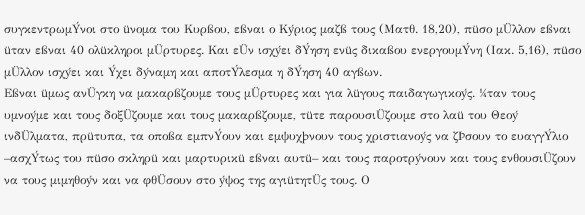συγκεντρωμÝνοι στο üνομα του Κυρßου, εßναι ο Κýριος μαζß τους (Ματθ. 18,20), πüσο μÜλλον εßναι üταν εßναι 40 ολüκληροι μÜρτυρες. Και εÜν ισχýει δÝηση ενüς δικαßου ενεργουμÝνη (Ιακ. 5,16), πüσο μÜλλον ισχýει και Ýχει δýναμη και αποτÝλεσμα η δÝηση 40 αγßων.
Εßναι üμως ανÜγκη να μακαρßζουμε τους μÜρτυρες και για λüγους παιδαγωγικοýς. ¼ταν τους υμνοýμε και τους δοξÜζουμε και τους μακαρßζουμε, τüτε παρουσιÜζουμε στο λαü του Θεοý ινδÜλματα, πρüτυπα, τα οποßα εμπνÝουν και εμψυχþνουν τους χριστιανοýς να ζÞσουν το ευαγγÝλιο –ασχÝτως του πüσο σκληρü και μαρτυρικü εßναι αυτü– και τους παροτρýνουν και τους ενθουσιÜζουν να τους μιμηθοýν και να φθÜσουν στο ýψος της αγιüτητÜς τους. Ο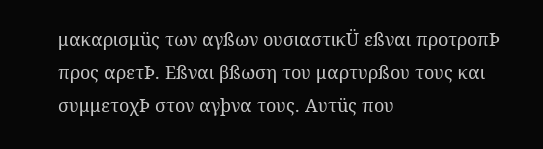μακαρισμüς των αγßων ουσιαστικÜ εßναι προτροπÞ προς αρετÞ. Εßναι βßωση του μαρτυρßου τους και συμμετοχÞ στον αγþνα τους. Αυτüς που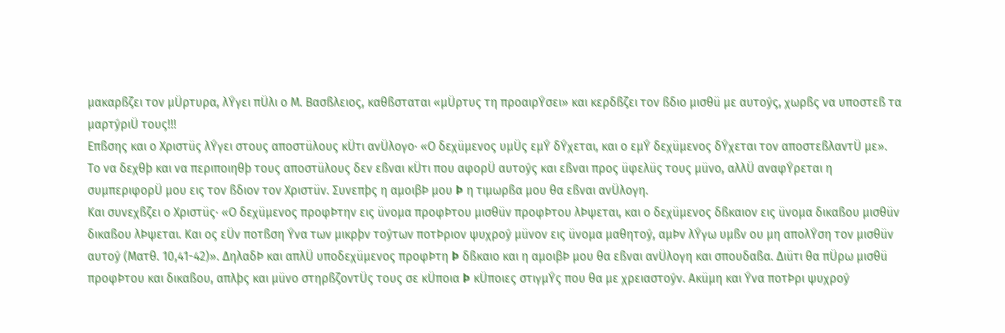μακαρßζει τον μÜρτυρα, λÝγει πÜλι ο Μ. Βασßλειος, καθßσταται «μÜρτυς τη προαιρÝσει» και κερδßζει τον ßδιο μισθü με αυτοýς, χωρßς να υποστεß τα μαρτýριÜ τους!!!
Επßσης και ο Χριστüς λÝγει στους αποστüλους κÜτι ανÜλογο· «Ο δεχüμενος υμÜς εμÝ δÝχεται, και ο εμÝ δεχüμενος δÝχεται τον αποστεßλαντÜ με». Το να δεχθþ και να περιποιηθþ τους αποστüλους δεν εßναι κÜτι που αφορÜ αυτοýς και εßναι προς üφελüς τους μüνο, αλλÜ αναφÝρεται η συμπεριφορÜ μου εις τον ßδιον τον Χριστüν. Συνεπþς η αμοιβÞ μου Þ η τιμωρßα μου θα εßναι ανÜλογη.
Και συνεχßζει ο Χριστüς· «Ο δεχüμενος προφÞτην εις üνομα προφÞτου μισθüν προφÞτου λÞψεται, και ο δεχüμενος δßκαιον εις üνομα δικαßου μισθüν δικαßου λÞψεται. Και ος εÜν ποτßση Ýνα των μικρþν τοýτων ποτÞριον ψυχροý μüνον εις üνομα μαθητοý, αμÞν λÝγω υμßν ου μη απολÝση τον μισθüν αυτοý (Ματθ. 10,41-42)». ΔηλαδÞ και απλÜ υποδεχüμενος προφÞτη Þ δßκαιο και η αμοιβÞ μου θα εßναι ανÜλογη και σπουδαßα. Διüτι θα πÜρω μισθü προφÞτου και δικαßου, απλþς και μüνο στηρßζοντÜς τους σε κÜποια Þ κÜποιες στιγμÝς που θα με χρειαστοýν. Ακüμη και Ýνα ποτÞρι ψυχροý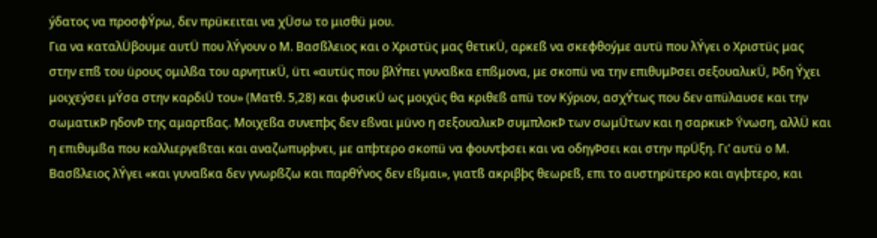ýδατος να προσφÝρω, δεν πρüκειται να χÜσω το μισθü μου.
Για να καταλÜβουμε αυτÜ που λÝγουν ο Μ. Βασßλειος και ο Χριστüς μας θετικÜ, αρκεß να σκεφθοýμε αυτü που λÝγει ο Χριστüς μας στην επß του üρους ομιλßα του αρνητικÜ, üτι «αυτüς που βλÝπει γυναßκα επßμονα, με σκοπü να την επιθυμÞσει σεξουαλικÜ, Þδη Ýχει μοιχεýσει μÝσα στην καρδιÜ του» (Ματθ. 5,28) και φυσικÜ ως μοιχüς θα κριθεß απü τον Κýριον, ασχÝτως που δεν απüλαυσε και την σωματικÞ ηδονÞ της αμαρτßας. Μοιχεßα συνεπþς δεν εßναι μüνο η σεξουαλικÞ συμπλοκÞ των σωμÜτων και η σαρκικÞ Ýνωση, αλλÜ και η επιθυμßα που καλλιεργεßται και αναζωπυρþνει, με απþτερο σκοπü να φουντþσει και να οδηγÞσει και στην πρÜξη. Γι’ αυτü ο Μ. Βασßλειος λÝγει «και γυναßκα δεν γνωρßζω και παρθÝνος δεν εßμαι», γιατß ακριβþς θεωρεß, επι το αυστηρüτερο και αγιþτερο, και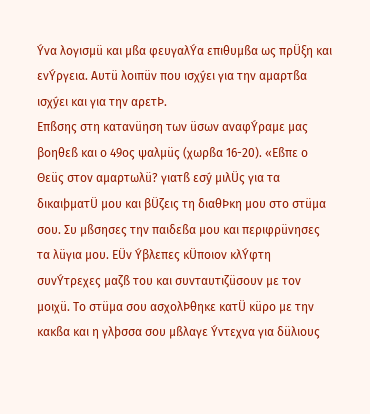Ýνα λογισμü και μßα φευγαλÝα επιθυμßα ως πρÜξη και ενÝργεια. Αυτü λοιπüν που ισχýει για την αμαρτßα ισχýει και για την αρετÞ.
Επßσης στη κατανüηση των üσων αναφÝραμε μας βοηθεß και ο 49ος ψαλμüς (χωρßα 16-20). «Εßπε ο Θεüς στον αμαρτωλü? γιατß εσý μιλÜς για τα δικαιþματÜ μου και βÜζεις τη διαθÞκη μου στο στüμα σου. Συ μßσησες την παιδεßα μου και περιφρüνησες τα λüγια μου. ΕÜν Ýβλεπες κÜποιον κλÝφτη συνÝτρεχες μαζß του και συνταυτιζüσουν με τον μοιχü. Το στüμα σου ασχολÞθηκε κατÜ κüρο με την κακßα και η γλþσσα σου μßλαγε Ýντεχνα για δüλιους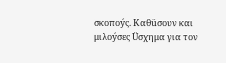σκοποýς. Καθüσουν και μιλοýσες Üσχημα για τον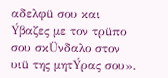αδελφü σου και Ýβαζες με τον τρüπο σου σκÜνδαλο στον υιü της μητÝρας σου».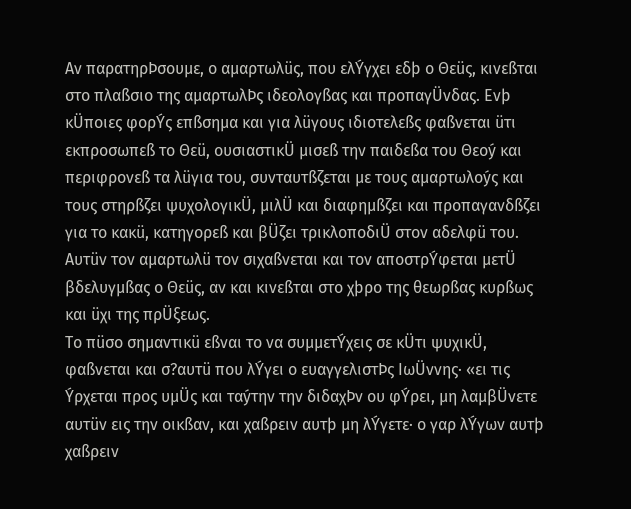Αν παρατηρÞσουμε, ο αμαρτωλüς, που ελÝγχει εδþ ο Θεüς, κινεßται στο πλαßσιο της αμαρτωλÞς ιδεολογßας και προπαγÜνδας. Ενþ κÜποιες φορÝς επßσημα και για λüγους ιδιοτελεßς φαßνεται üτι εκπροσωπεß το Θεü, ουσιαστικÜ μισεß την παιδεßα του Θεοý και περιφρονεß τα λüγια του, συνταυτßζεται με τους αμαρτωλοýς και τους στηρßζει ψυχολογικÜ, μιλÜ και διαφημßζει και προπαγανδßζει για το κακü, κατηγορεß και βÜζει τρικλοποδιÜ στον αδελφü του. Αυτüν τον αμαρτωλü τον σιχαßνεται και τον αποστρÝφεται μετÜ βδελυγμßας ο Θεüς, αν και κινεßται στο χþρο της θεωρßας κυρßως και üχι της πρÜξεως.
Το πüσο σημαντικü εßναι το να συμμετÝχεις σε κÜτι ψυχικÜ, φαßνεται και σ?αυτü που λÝγει ο ευαγγελιστÞς ΙωÜννης· «ει τις Ýρχεται προς υμÜς και ταýτην την διδαχÞν ου φÝρει, μη λαμβÜνετε αυτüν εις την οικßαν, και χαßρειν αυτþ μη λÝγετε· ο γαρ λÝγων αυτþ χαßρειν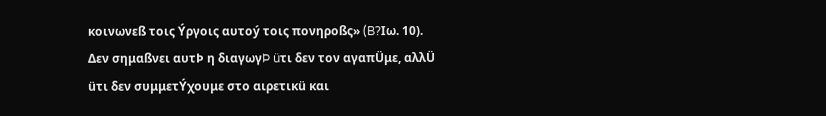κοινωνεß τοις Ýργοις αυτοý τοις πονηροßς» (B?Ιω. 10). Δεν σημαßνει αυτÞ η διαγωγÞ üτι δεν τον αγαπÜμε, αλλÜ üτι δεν συμμετÝχουμε στο αιρετικü και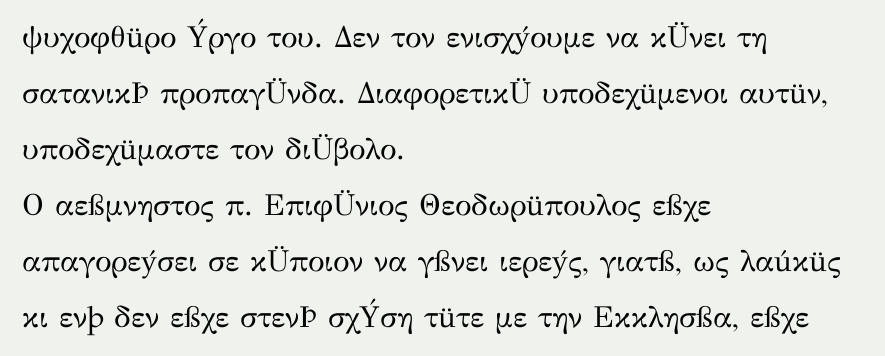ψυχοφθüρο Ýργο του. Δεν τον ενισχýουμε να κÜνει τη σατανικÞ προπαγÜνδα. ΔιαφορετικÜ υποδεχüμενοι αυτüν, υποδεχüμαστε τον διÜβολο.
Ο αεßμνηστος π. ΕπιφÜνιος Θεοδωρüπουλος εßχε απαγορεýσει σε κÜποιον να γßνει ιερεýς, γιατß, ως λαúκüς κι ενþ δεν εßχε στενÞ σχÝση τüτε με την Εκκλησßα, εßχε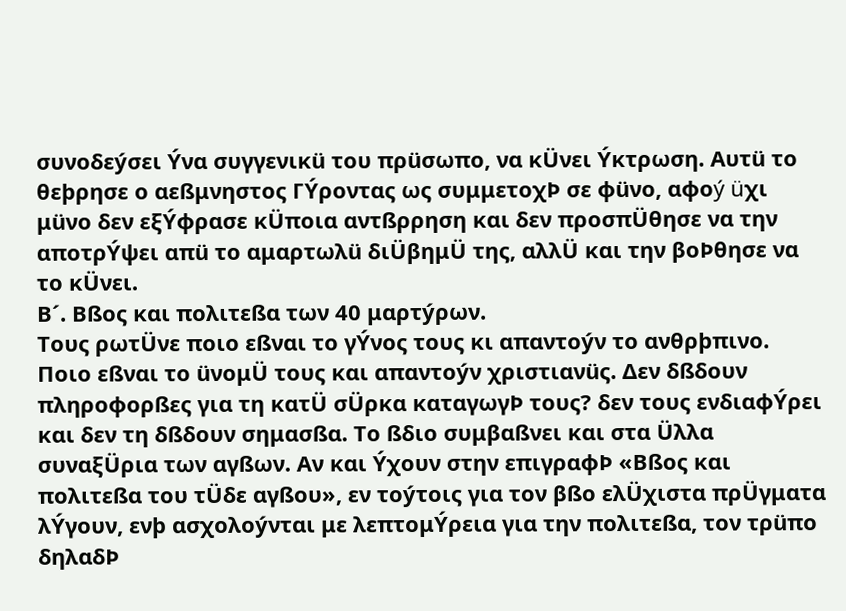συνοδεýσει Ýνα συγγενικü του πρüσωπο, να κÜνει Ýκτρωση. Αυτü το θεþρησε ο αεßμνηστος ΓÝροντας ως συμμετοχÞ σε φüνο, αφοý üχι μüνο δεν εξÝφρασε κÜποια αντßρρηση και δεν προσπÜθησε να την αποτρÝψει απü το αμαρτωλü διÜβημÜ της, αλλÜ και την βοÞθησε να το κÜνει.
Β´. Βßος και πολιτεßα των 40 μαρτýρων.
Τους ρωτÜνε ποιο εßναι το γÝνος τους κι απαντοýν το ανθρþπινο. Ποιο εßναι το üνομÜ τους και απαντοýν χριστιανüς. Δεν δßδουν πληροφορßες για τη κατÜ σÜρκα καταγωγÞ τους? δεν τους ενδιαφÝρει και δεν τη δßδουν σημασßα. Το ßδιο συμβαßνει και στα Üλλα συναξÜρια των αγßων. Αν και Ýχουν στην επιγραφÞ «Βßος και πολιτεßα του τÜδε αγßου», εν τοýτοις για τον βßο ελÜχιστα πρÜγματα λÝγουν, ενþ ασχολοýνται με λεπτομÝρεια για την πολιτεßα, τον τρüπο δηλαδÞ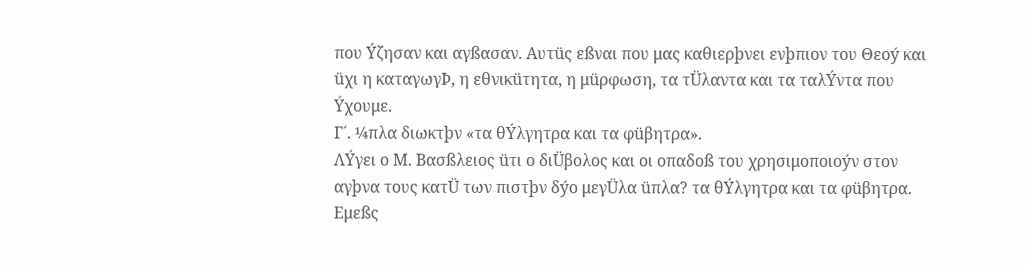που Ýζησαν και αγßασαν. Αυτüς εßναι που μας καθιερþνει ενþπιον του Θεοý και üχι η καταγωγÞ, η εθνικüτητα, η μüρφωση, τα τÜλαντα και τα ταλÝντα που Ýχουμε.
Γ´. ¼πλα διωκτþν «τα θÝλγητρα και τα φüβητρα».
ΛÝγει ο Μ. Βασßλειος üτι ο διÜβολος και οι οπαδοß του χρησιμοποιοýν στον αγþνα τους κατÜ των πιστþν δýο μεγÜλα üπλα? τα θÝλγητρα και τα φüβητρα. Εμεßς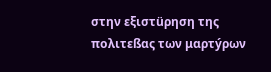στην εξιστüρηση της πολιτεßας των μαρτýρων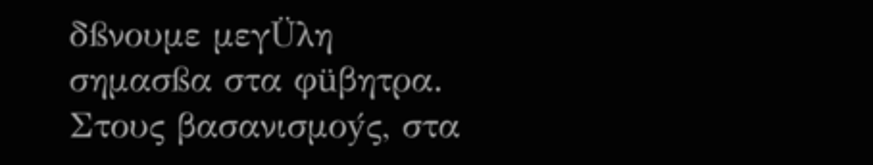δßνουμε μεγÜλη σημασßα στα φüβητρα. Στους βασανισμοýς, στα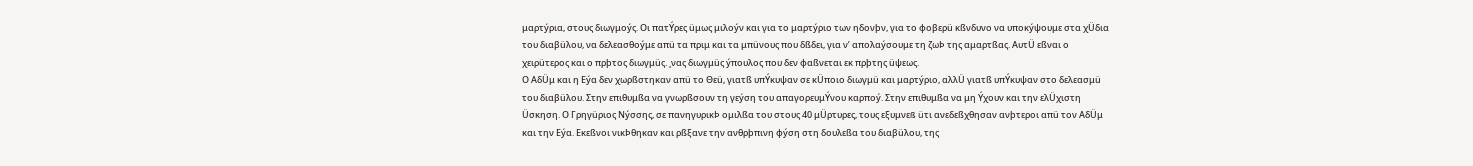μαρτýρια, στους διωγμοýς. Οι πατÝρες üμως μιλοýν και για το μαρτýριο των ηδονþν, για το φοβερü κßνδυνο να υποκýψουμε στα χÜδια του διαβüλου, να δελεασθοýμε απü τα πριμ και τα μπüνους που δßδει, για ν’ απολαýσουμε τη ζωÞ της αμαρτßας. ΑυτÜ εßναι ο χειρüτερος και ο πρþτος διωγμüς. ¸νας διωγμüς ýπουλος που δεν φαßνεται εκ πρþτης üψεως.
Ο ΑδÜμ και η Εýα δεν χωρßστηκαν απü το Θεü, γιατß υπÝκυψαν σε κÜποιο διωγμü και μαρτýριο, αλλÜ γιατß υπÝκυψαν στο δελεασμü του διαβüλου. Στην επιθυμßα να γνωρßσουν τη γεýση του απαγορευμÝνου καρποý. Στην επιθυμßα να μη Ýχουν και την ελÜχιστη Üσκηση. Ο Γρηγüριος Νýσσης, σε πανηγυρικÞ ομιλßα του στους 40 μÜρτυρες, τους εξυμνεß üτι ανεδεßχθησαν ανþτεροι απü τον ΑδÜμ και την Εýα. Εκεßνοι νικÞθηκαν και ρßξανε την ανθρþπινη φýση στη δουλεßα του διαβüλου, της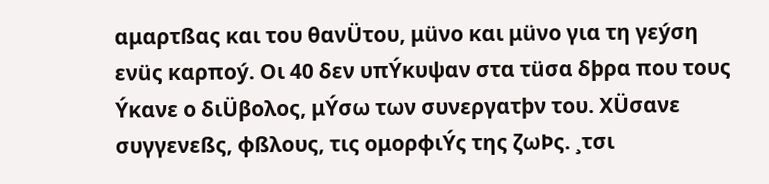αμαρτßας και του θανÜτου, μüνο και μüνο για τη γεýση ενüς καρποý. Οι 40 δεν υπÝκυψαν στα τüσα δþρα που τους Ýκανε ο διÜβολος, μÝσω των συνεργατþν του. ΧÜσανε συγγενεßς, φßλους, τις ομορφιÝς της ζωÞς. ¸τσι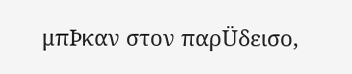μπÞκαν στον παρÜδεισο,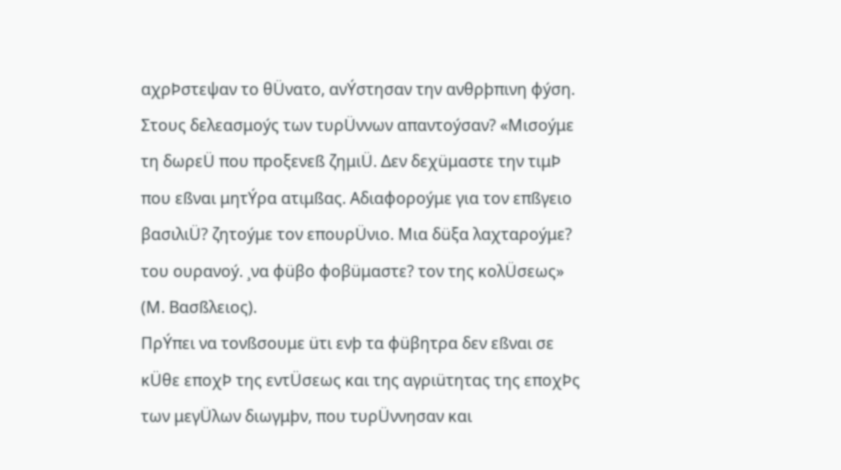αχρÞστεψαν το θÜνατο, ανÝστησαν την ανθρþπινη φýση. Στους δελεασμοýς των τυρÜννων απαντοýσαν? «Μισοýμε τη δωρεÜ που προξενεß ζημιÜ. Δεν δεχüμαστε την τιμÞ που εßναι μητÝρα ατιμßας. Αδιαφοροýμε για τον επßγειο βασιλιÜ? ζητοýμε τον επουρÜνιο. Μια δüξα λαχταροýμε? του ουρανοý. ¸να φüβο φοβüμαστε? τον της κολÜσεως» (Μ. Βασßλειος).
ΠρÝπει να τονßσουμε üτι ενþ τα φüβητρα δεν εßναι σε κÜθε εποχÞ της εντÜσεως και της αγριüτητας της εποχÞς των μεγÜλων διωγμþν, που τυρÜννησαν και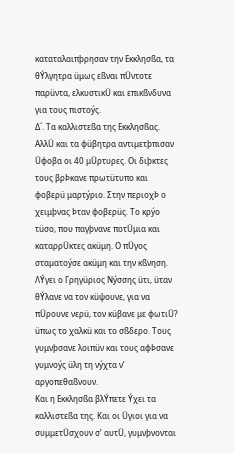καταταλαιπþρησαν την Εκκλησßα, τα θÝλγητρα üμως εßναι πÜντοτε παρüντα, ελκυστικÜ και επικßνδυνα για τους πιστοýς.
Δ´. Τα καλλιστεßα της Εκκλησßας.
ΑλλÜ και τα φüβητρα αντιμετþπισαν Üφοβα οι 40 μÜρτυρες. Οι διþκτες τους βρÞκανε πρωτüτυπο και φοβερü μαρτýριο. Στην περιοχÞ ο χειμþνας Þταν φοβερüς. Το κρýο τüσο, που παγþνανε ποτÜμια και καταρρÜκτες ακüμη. Ο πÜγος σταματοýσε ακüμη και την κßνηση. ΛÝγει ο Γρηγüριος Νýσσης üτι, üταν θÝλανε να τον κüψουνε, για να πÜρουνε νερü, τον κüβανε με φωτιÜ? üπως το χαλκü και το σßδερο. Τους γυμνþσανε λοιπüν και τους αφÞσανε γυμνοýς üλη τη νýχτα ν’ αργοπεθαßνουν.
Και η Εκκλησßα βλÝπετε Ýχει τα καλλιστεßα της. Και οι Üγιοι για να συμμετÜσχουν σ’ αυτÜ, γυμνþνονται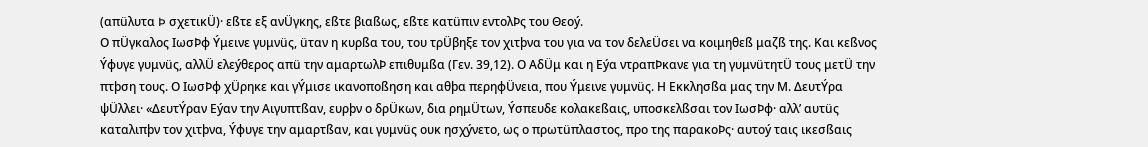(απüλυτα Þ σχετικÜ)· εßτε εξ ανÜγκης, εßτε βιαßως, εßτε κατüπιν εντολÞς του Θεοý.
Ο πÜγκαλος ΙωσÞφ Ýμεινε γυμνüς, üταν η κυρßα του, του τρÜβηξε τον χιτþνα του για να τον δελεÜσει να κοιμηθεß μαζß της. Και κεßνος Ýφυγε γυμνüς, αλλÜ ελεýθερος απü την αμαρτωλÞ επιθυμßα (Γεν. 39,12). Ο ΑδÜμ και η Εýα ντραπÞκανε για τη γυμνüτητÜ τους μετÜ την πτþση τους. Ο ΙωσÞφ χÜρηκε και γÝμισε ικανοποßηση και αθþα περηφÜνεια, που Ýμεινε γυμνüς. Η Εκκλησßα μας την Μ. ΔευτÝρα ψÜλλει· «ΔευτÝραν Εýαν την Αιγυπτßαν, ευρþν ο δρÜκων, δια ρημÜτων, Ýσπευδε κολακεßαις, υποσκελßσαι τον ΙωσÞφ· αλλ’ αυτüς καταλιπþν τον χιτþνα, Ýφυγε την αμαρτßαν, και γυμνüς ουκ ησχýνετο, ως ο πρωτüπλαστος, προ της παρακοÞς· αυτοý ταις ικεσßαις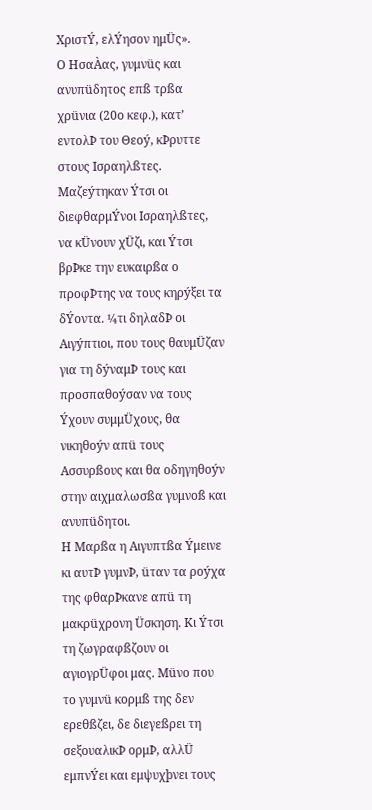ΧριστÝ, ελÝησον ημÜς».
Ο ΗσαÀας, γυμνüς και ανυπüδητος επß τρßα χρüνια (20ο κεφ.), κατ’ εντολÞ του Θεοý, κÞρυττε στους Ισραηλßτες. Μαζεýτηκαν Ýτσι οι διεφθαρμÝνοι Ισραηλßτες, να κÜνουν χÜζι, και Ýτσι βρÞκε την ευκαιρßα ο προφÞτης να τους κηρýξει τα δÝοντα. ¼τι δηλαδÞ οι Αιγýπτιοι, που τους θαυμÜζαν για τη δýναμÞ τους και προσπαθοýσαν να τους Ýχουν συμμÜχους, θα νικηθοýν απü τους Ασσυρßους και θα οδηγηθοýν στην αιχμαλωσßα γυμνοß και ανυπüδητοι.
Η Μαρßα η Αιγυπτßα Ýμεινε κι αυτÞ γυμνÞ, üταν τα ροýχα της φθαρÞκανε απü τη μακρüχρονη Üσκηση. Κι Ýτσι τη ζωγραφßζουν οι αγιογρÜφοι μας. Μüνο που το γυμνü κορμß της δεν ερεθßζει, δε διεγεßρει τη σεξουαλικÞ ορμÞ, αλλÜ εμπνÝει και εμψυχþνει τους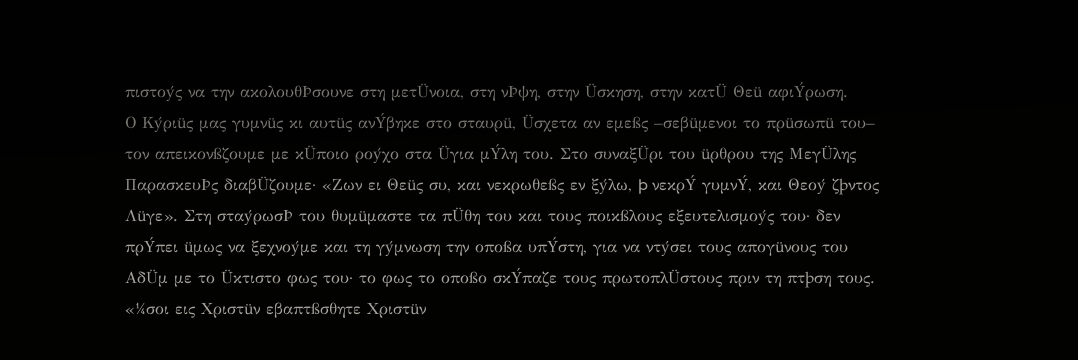πιστοýς να την ακολουθÞσουνε στη μετÜνοια, στη νÞψη, στην Üσκηση, στην κατÜ Θεü αφιÝρωση.
Ο Κýριüς μας γυμνüς κι αυτüς ανÝβηκε στο σταυρü, Üσχετα αν εμεßς –σεβüμενοι το πρüσωπü του– τον απεικονßζουμε με κÜποιο ροýχο στα Üγια μÝλη του. Στο συναξÜρι του üρθρου της ΜεγÜλης ΠαρασκευÞς διαβÜζουμε· «Ζων ει Θεüς συ, και νεκρωθεßς εν ξýλω, þ νεκρÝ γυμνÝ, και Θεοý ζþντος Λüγε». Στη σταýρωσÞ του θυμüμαστε τα πÜθη του και τους ποικßλους εξευτελισμοýς του· δεν πρÝπει üμως να ξεχνοýμε και τη γýμνωση την οποßα υπÝστη, για να ντýσει τους απογüνους του ΑδÜμ με το Üκτιστο φως του· το φως το οποßο σκÝπαζε τους πρωτοπλÜστους πριν τη πτþση τους. «¼σοι εις Χριστüν εβαπτßσθητε Χριστüν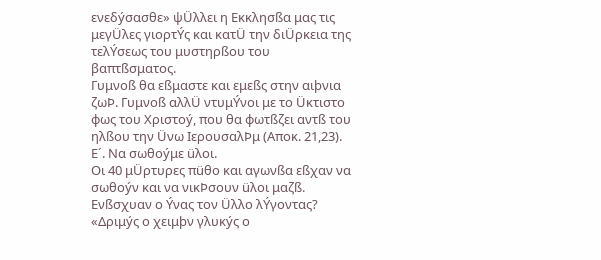ενεδýσασθε» ψÜλλει η Εκκλησßα μας τις μεγÜλες γιορτÝς και κατÜ την διÜρκεια της τελÝσεως του μυστηρßου του βαπτßσματος.
Γυμνοß θα εßμαστε και εμεßς στην αιþνια ζωÞ. Γυμνοß αλλÜ ντυμÝνοι με το Üκτιστο φως του Χριστοý, που θα φωτßζει αντß του ηλßου την Üνω ΙερουσαλÞμ (Αποκ. 21,23).
Ε´. Να σωθοýμε üλοι.
Οι 40 μÜρτυρες πüθο και αγωνßα εßχαν να σωθοýν και να νικÞσουν üλοι μαζß. Ενßσχυαν ο Ýνας τον Üλλο λÝγοντας? «Δριμýς ο χειμþν γλυκýς ο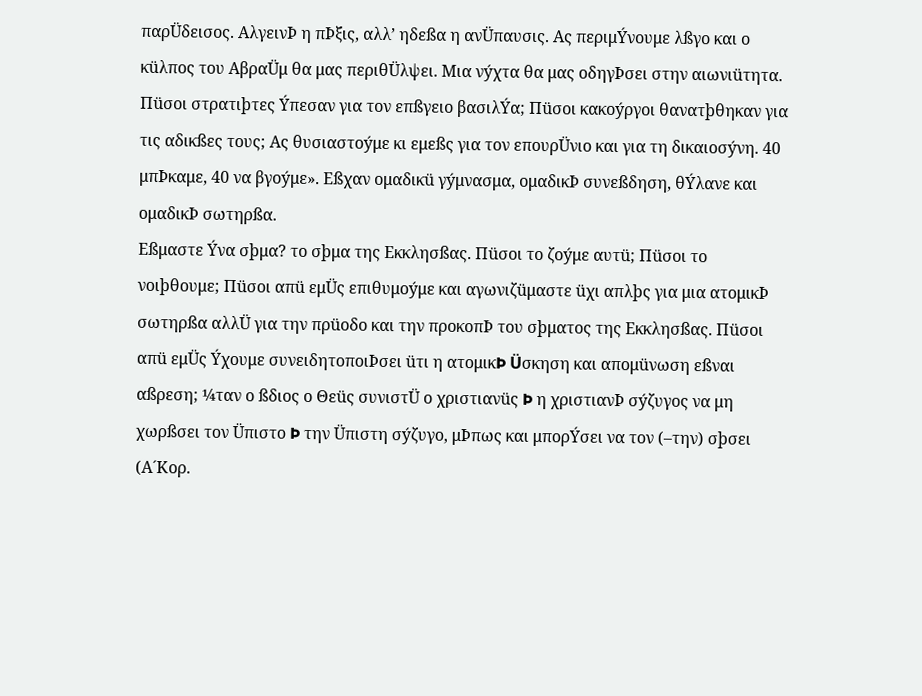παρÜδεισος. ΑλγεινÞ η πÞξις, αλλ’ ηδεßα η ανÜπαυσις. Ας περιμÝνουμε λßγο και ο κüλπος του ΑβραÜμ θα μας περιθÜλψει. Μια νýχτα θα μας οδηγÞσει στην αιωνιüτητα. Πüσοι στρατιþτες Ýπεσαν για τον επßγειο βασιλÝα; Πüσοι κακοýργοι θανατþθηκαν για τις αδικßες τους; Ας θυσιαστοýμε κι εμεßς για τον επουρÜνιο και για τη δικαιοσýνη. 40 μπÞκαμε, 40 να βγοýμε». Εßχαν ομαδικü γýμνασμα, ομαδικÞ συνεßδηση, θÝλανε και ομαδικÞ σωτηρßα.
Εßμαστε Ýνα σþμα? το σþμα της Εκκλησßας. Πüσοι το ζοýμε αυτü; Πüσοι το νοιþθουμε; Πüσοι απü εμÜς επιθυμοýμε και αγωνιζüμαστε üχι απλþς για μια ατομικÞ σωτηρßα αλλÜ για την πρüοδο και την προκοπÞ του σþματος της Εκκλησßας. Πüσοι απü εμÜς Ýχουμε συνειδητοποιÞσει üτι η ατομικÞ Üσκηση και απομüνωση εßναι αßρεση; ¼ταν ο ßδιος ο Θεüς συνιστÜ ο χριστιανüς Þ η χριστιανÞ σýζυγος να μη χωρßσει τον Üπιστο Þ την Üπιστη σýζυγο, μÞπως και μπορÝσει να τον (–την) σþσει (Α´Κορ.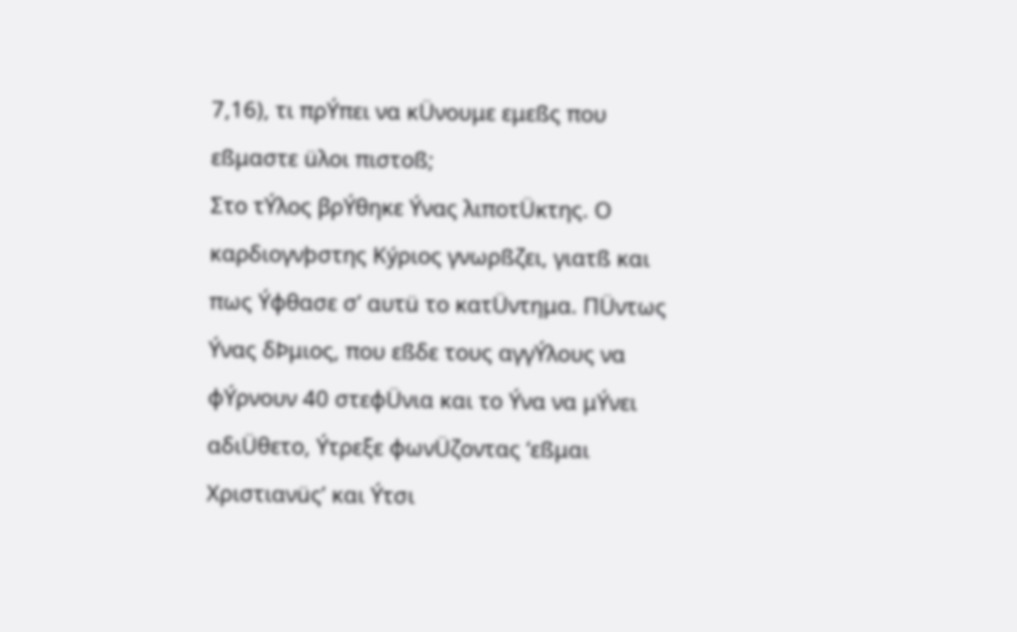7,16), τι πρÝπει να κÜνουμε εμεßς που εßμαστε üλοι πιστοß;
Στο τÝλος βρÝθηκε Ýνας λιποτÜκτης. Ο καρδιογνþστης Κýριος γνωρßζει, γιατß και πως Ýφθασε σ’ αυτü το κατÜντημα. ΠÜντως Ýνας δÞμιος, που εßδε τους αγγÝλους να φÝρνουν 40 στεφÜνια και το Ýνα να μÝνει αδιÜθετο, Ýτρεξε φωνÜζοντας ‘εßμαι Χριστιανüς’ και Ýτσι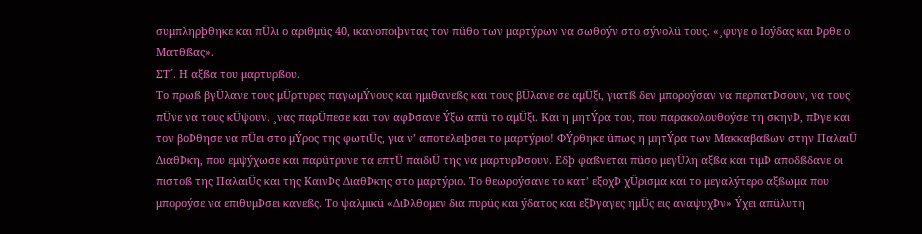συμπληρþθηκε και πÜλι ο αριθμüς 40, ικανοποιþντας τον πüθο των μαρτýρων να σωθοýν στο σýνολü τους. «¸φυγε ο Ιοýδας και Þρθε ο Ματθßας».
ΣΤ´. Η αξßα του μαρτυρßου.
Το πρωß βγÜλανε τους μÜρτυρες παγωμÝνους και ημιθανεßς και τους βÜλανε σε αμÜξι, γιατß δεν μποροýσαν να περπατÞσουν, να τους πÜνε να τους κÜψουν. ¸νας παρÜπεσε και τον αφÞσανε Ýξω απü το αμÜξι. Και η μητÝρα του, που παρακολουθοýσε τη σκηνÞ, πÞγε και τον βοÞθησε να πÜει στο μÝρος της φωτιÜς, για ν’ αποτελειþσει το μαρτýριο! ΦÝρθηκε üπως η μητÝρα των Μακκαβαßων στην ΠαλαιÜ ΔιαθÞκη, που εμψýχωσε και παρüτρυνε τα επτÜ παιδιÜ της να μαρτυρÞσουν. Εδþ φαßνεται πüσο μεγÜλη αξßα και τιμÞ αποδßδανε οι πιστοß της ΠαλαιÜς και της ΚαινÞς ΔιαθÞκης στο μαρτýριο. Το θεωροýσανε το κατ’ εξοχÞ χÜρισμα και το μεγαλýτερο αξßωμα που μποροýσε να επιθυμÞσει κανεßς. Το ψαλμικü «ΔιÞλθομεν δια πυρüς και ýδατος και εξÞγαγες ημÜς εις αναψυχÞν» Ýχει απüλυτη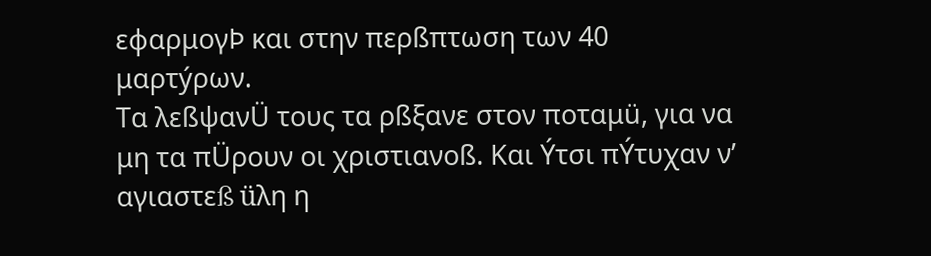εφαρμογÞ και στην περßπτωση των 40 μαρτýρων.
Τα λεßψανÜ τους τα ρßξανε στον ποταμü, για να μη τα πÜρουν οι χριστιανοß. Και Ýτσι πÝτυχαν ν’ αγιαστεß üλη η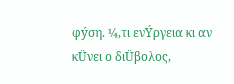φýση. ¼,τι ενÝργεια κι αν κÜνει ο διÜβολος,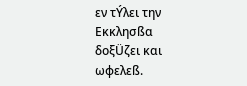εν τÝλει την Εκκλησßα δοξÜζει και ωφελεß.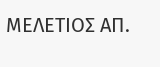ΜΕΛΕΤΙΟΣ ΑΠ.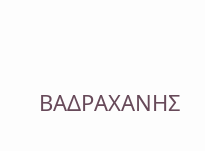ΒΑΔΡΑΧΑΝΗΣ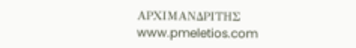ΑΡΧΙΜΑΝΔΡΙΤΗΣ
www.pmeletios.com